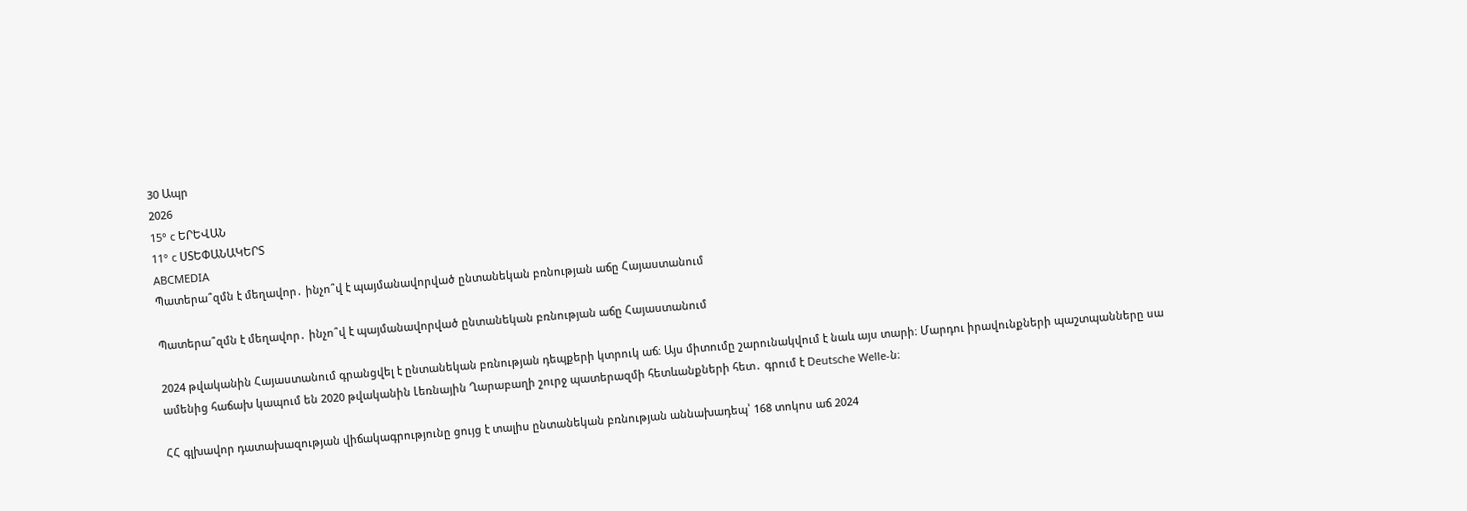30 Ապր
2026
15° c ԵՐԵՎԱՆ
11° c ՍՏԵՓԱՆԱԿԵՐՏ
ABCMEDIA
Պատերա՞զմն է մեղավոր․ ինչո՞վ է պայմանավորված ընտանեկան բռնության աճը Հայաստանում

Պատերա՞զմն է մեղավոր․ ինչո՞վ է պայմանավորված ընտանեկան բռնության աճը Հայաստանում

2024 թվականին Հայաստանում գրանցվել է ընտանեկան բռնության դեպքերի կտրուկ աճ։ Այս միտումը շարունակվում է նաև այս տարի։ Մարդու իրավունքների պաշտպանները սա ամենից հաճախ կապում են 2020 թվականին Լեռնային Ղարաբաղի շուրջ պատերազմի հետևանքների հետ․ գրում է Deutsche Welle-ն։

ՀՀ գլխավոր դատախազության վիճակագրությունը ցույց է տալիս ընտանեկան բռնության աննախադեպ՝ 168 տոկոս աճ 2024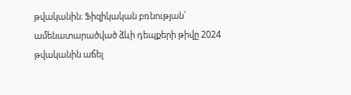թվականին։ Ֆիզիկական բռնության՝ ամենատարածված ձևի դեպքերի թիվը 2024 թվականին աճել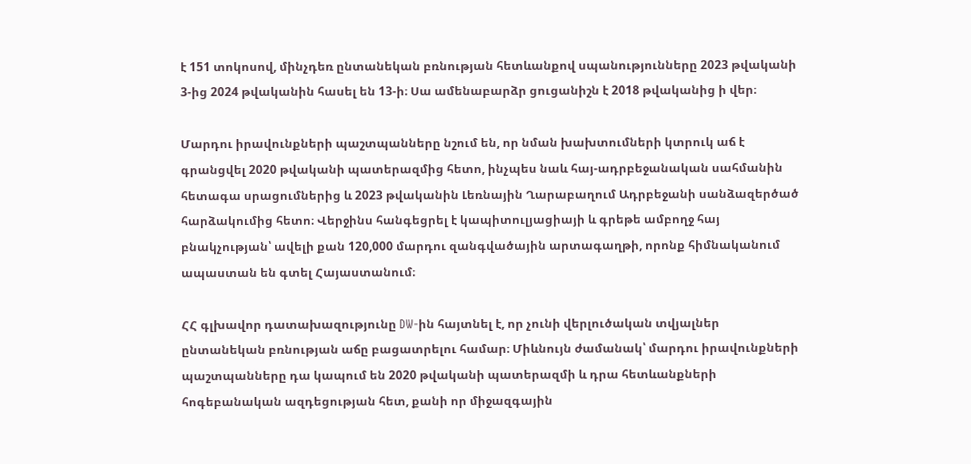է 151 տոկոսով, մինչդեռ ընտանեկան բռնության հետևանքով սպանությունները 2023 թվականի 3-ից 2024 թվականին հասել են 13-ի։ Սա ամենաբարձր ցուցանիշն է 2018 թվականից ի վեր։

Մարդու իրավունքների պաշտպանները նշում են, որ նման խախտումների կտրուկ աճ է գրանցվել 2020 թվականի պատերազմից հետո, ինչպես նաև հայ-ադրբեջանական սահմանին հետագա սրացումներից և 2023 թվականին Լեռնային Ղարաբաղում Ադրբեջանի սանձազերծած հարձակումից հետո։ Վերջինս հանգեցրել է կապիտուլյացիայի և գրեթե ամբողջ հայ բնակչության՝ ավելի քան 120,000 մարդու զանգվածային արտագաղթի, որոնք հիմնականում ապաստան են գտել Հայաստանում։

ՀՀ գլխավոր դատախազությունը DW-ին հայտնել է, որ չունի վերլուծական տվյալներ ընտանեկան բռնության աճը բացատրելու համար։ Միևնույն ժամանակ՝ մարդու իրավունքների պաշտպանները դա կապում են 2020 թվականի պատերազմի և դրա հետևանքների հոգեբանական ազդեցության հետ, քանի որ միջազգային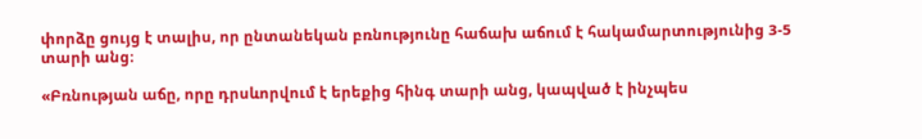փորձը ցույց է տալիս, որ ընտանեկան բռնությունը հաճախ աճում է հակամարտությունից 3-5 տարի անց։

«Բռնության աճը, որը դրսևորվում է երեքից հինգ տարի անց, կապված է ինչպես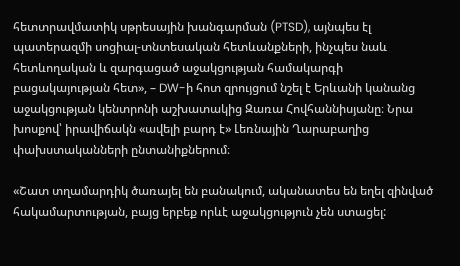հետտրավմատիկ սթրեսային խանգարման (PTSD), այնպես էլ պատերազմի սոցիալ-տնտեսական հետևանքների, ինչպես նաև հետևողական և զարգացած աջակցության համակարգի բացակայության հետ», – DW-ի հոտ զրույցում նշել է Երևանի կանանց աջակցության կենտրոնի աշխատակից Զառա Հովհաննիսյանը։ Նրա խոսքով՝ իրավիճակն «ավելի բարդ է» Լեռնային Ղարաբաղից փախստականների ընտանիքներում։

«Շատ տղամարդիկ ծառայել են բանակում, ականատես են եղել զինված հակամարտության, բայց երբեք որևէ աջակցություն չեն ստացել: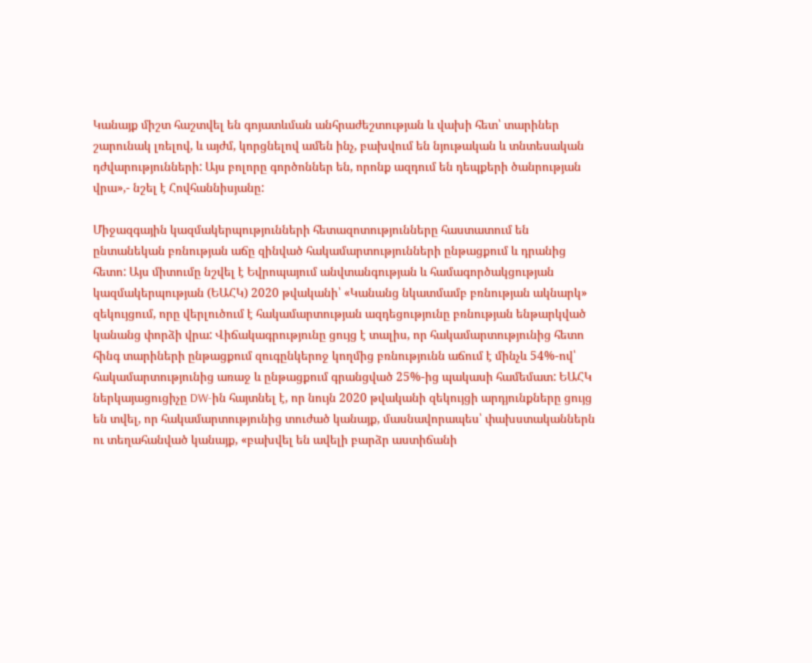Կանայք միշտ հաշտվել են գոյատևման անհրաժեշտության և վախի հետ՝ տարիներ շարունակ լռելով, և այժմ, կորցնելով ամեն ինչ, բախվում են նյութական և տնտեսական դժվարությունների: Այս բոլորը գործոններ են, որոնք ազդում են դեպքերի ծանրության վրա»,- նշել է Հովհաննիսյանը:

Միջազգային կազմակերպությունների հետազոտությունները հաստատում են ընտանեկան բռնության աճը զինված հակամարտությունների ընթացքում և դրանից հետո: Այս միտումը նշվել է Եվրոպայում անվտանգության և համագործակցության կազմակերպության (ԵԱՀԿ) 2020 թվականի՝ «Կանանց նկատմամբ բռնության ակնարկ» զեկույցում, որը վերլուծում է հակամարտության ազդեցությունը բռնության ենթարկված կանանց փորձի վրա: Վիճակագրությունը ցույց է տալիս, որ հակամարտությունից հետո հինգ տարիների ընթացքում զուգընկերոջ կողմից բռնությունն աճում է մինչև 54%-ով՝  հակամարտությունից առաջ և ընթացքում գրանցված 25%-ից պակասի համեմատ: ԵԱՀԿ ներկայացուցիչը DW-ին հայտնել է, որ նույն 2020 թվականի զեկույցի արդյունքները ցույց են տվել, որ հակամարտությունից տուժած կանայք, մասնավորապես՝ փախստականներն ու տեղահանված կանայք, «բախվել են ավելի բարձր աստիճանի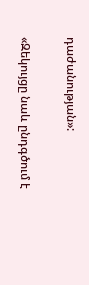դաժանության»:

«Զեկույցը նաև ընդգծում է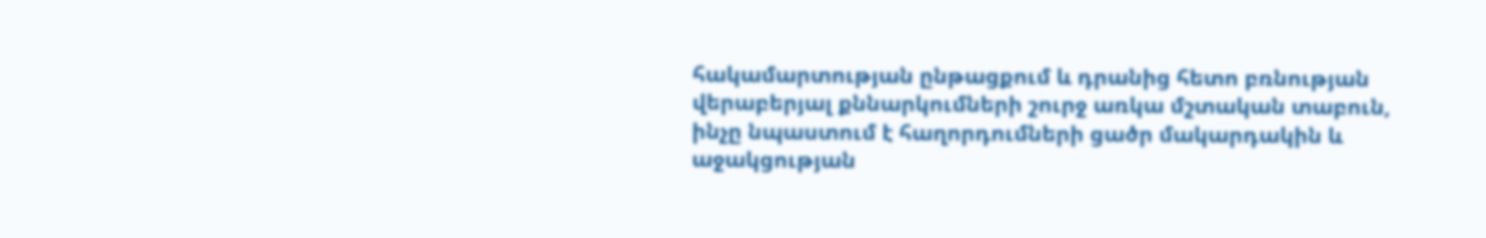հակամարտության ընթացքում և դրանից հետո բռնության վերաբերյալ քննարկումների շուրջ առկա մշտական տաբուն, ինչը նպաստում է հաղորդումների ցածր մակարդակին և աջակցության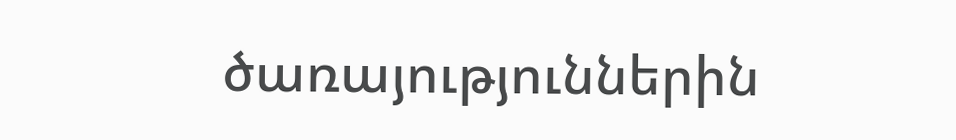ծառայություններին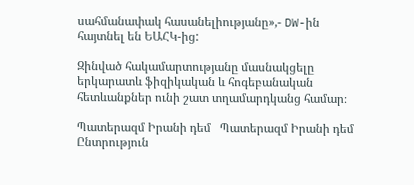սահմանափակ հասանելիությանը»,- DW-ին հայտնել են ԵԱՀԿ-ից:

Զինված հակամարտությանը մասնակցելը երկարատև ֆիզիկական և հոգեբանական հետևանքներ ունի շատ տղամարդկանց համար։

Պատերազմ Իրանի դեմ   Պատերազմ Իրանի դեմ Ընտրություն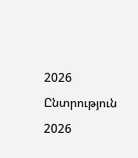2026   Ընտրություն 2026